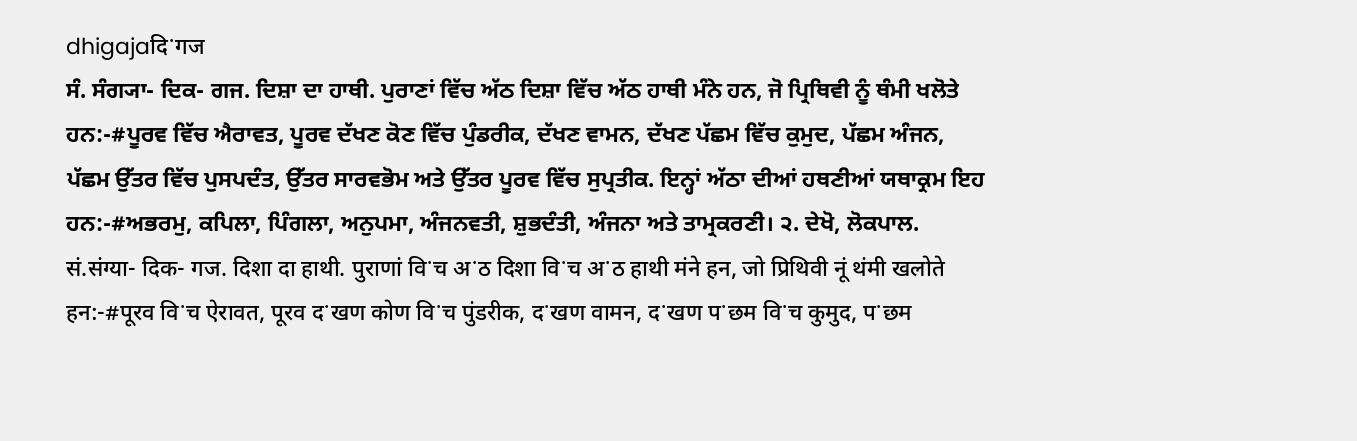dhigajaदिॱगज
ਸੰ. ਸੰਗ੍ਯਾ- ਦਿਕ- ਗਜ. ਦਿਸ਼ਾ ਦਾ ਹਾਥੀ. ਪੁਰਾਣਾਂ ਵਿੱਚ ਅੱਠ ਦਿਸ਼ਾ ਵਿੱਚ ਅੱਠ ਹਾਥੀ ਮੰਨੇ ਹਨ, ਜੋ ਪ੍ਰਿਥਿਵੀ ਨੂੰ ਥੰਮੀ ਖਲੋਤੇ ਹਨ:-#ਪੂਰਵ ਵਿੱਚ ਐਰਾਵਤ, ਪੂਰਵ ਦੱਖਣ ਕੋਣ ਵਿੱਚ ਪੁੰਡਰੀਕ, ਦੱਖਣ ਵਾਮਨ, ਦੱਖਣ ਪੱਛਮ ਵਿੱਚ ਕੁਮੁਦ, ਪੱਛਮ ਅੰਜਨ, ਪੱਛਮ ਉੱਤਰ ਵਿੱਚ ਪੁਸਪਦੰਤ, ਉੱਤਰ ਸਾਰਵਭੋਮ ਅਤੇ ਉੱਤਰ ਪੂਰਵ ਵਿੱਚ ਸੁਪ੍ਰਤੀਕ. ਇਨ੍ਹਾਂ ਅੱਠਾ ਦੀਆਂ ਹਥਣੀਆਂ ਯਥਾਕ੍ਰਮ ਇਹ ਹਨ:-#ਅਭਰਮੁ, ਕਪਿਲਾ, ਪਿੰਗਲਾ, ਅਨੁਪਮਾ, ਅੰਜਨਵਤੀ, ਸ਼ੁਭਦੰਤੀ, ਅੰਜਨਾ ਅਤੇ ਤਾਮ੍ਰਕਰਣੀ। ੨. ਦੇਖੋ, ਲੋਕਪਾਲ.
सं.संग्या- दिक- गज. दिशा दा हाथी. पुराणां विॱच अॱठ दिशा विॱच अॱठ हाथी मंने हन, जो प्रिथिवी नूं थंमी खलोते हन:-#पूरव विॱच ऐरावत, पूरव दॱखण कोण विॱच पुंडरीक, दॱखण वामन, दॱखण पॱछम विॱच कुमुद, पॱछम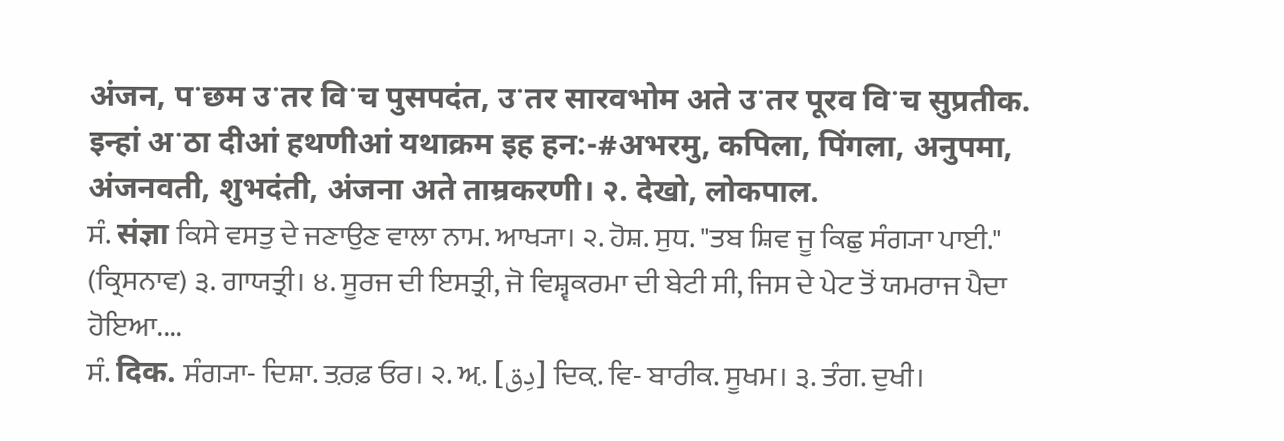अंजन, पॱछम उॱतर विॱच पुसपदंत, उॱतर सारवभोम अते उॱतर पूरव विॱच सुप्रतीक. इन्हां अॱठा दीआं हथणीआं यथाक्रम इह हन:-#अभरमु, कपिला, पिंगला, अनुपमा, अंजनवती, शुभदंती, अंजना अते ताम्रकरणी। २. देखो, लोकपाल.
ਸੰ. संज्ञा ਕਿਸੇ ਵਸਤੁ ਦੇ ਜਣਾਉਣ ਵਾਲਾ ਨਾਮ. ਆਖ੍ਯਾ। ੨. ਹੋਸ਼. ਸੁਧ. "ਤਬ ਸ਼ਿਵ ਜੂ ਕਿਛੁ ਸੰਗ੍ਯਾ ਪਾਈ." (ਕ੍ਰਿਸਨਾਵ) ੩. ਗਾਯਤ੍ਰੀ। ੪. ਸੂਰਜ ਦੀ ਇਸਤ੍ਰੀ, ਜੋ ਵਿਸ਼੍ਵਕਰਮਾ ਦੀ ਬੇਟੀ ਸੀ, ਜਿਸ ਦੇ ਪੇਟ ਤੋਂ ਯਮਰਾਜ ਪੈਦਾ ਹੋਇਆ....
ਸੰ. दिक. ਸੰਗ੍ਯਾ- ਦਿਸ਼ਾ. ਤ਼ਰਫ਼ ਓਰ। ੨. ਅ਼. [دِق] ਦਿਕ਼. ਵਿ- ਬਾਰੀਕ. ਸੂਖਮ। ੩. ਤੰਗ. ਦੁਖੀ।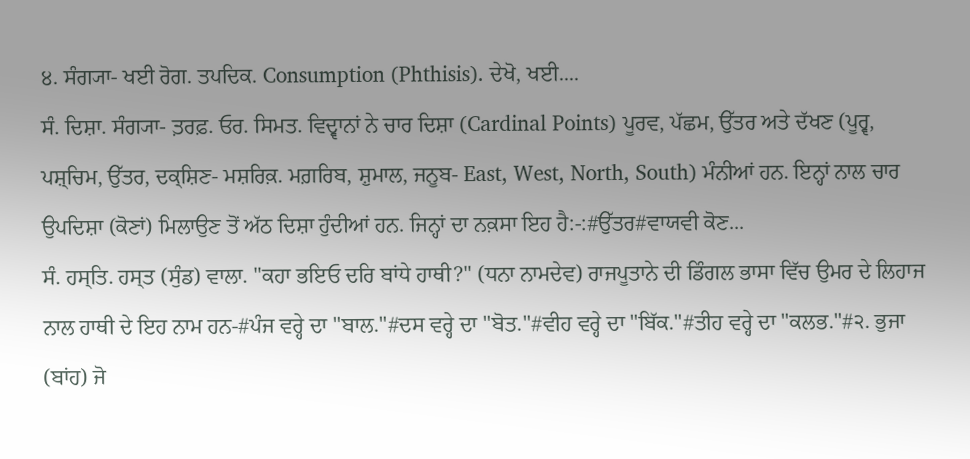੪. ਸੰਗ੍ਯਾ- ਖਈ ਰੋਗ. ਤਪਦਿਕ. Consumption (Phthisis). ਦੇਖੋ, ਖਈ....
ਸੰ. ਦਿਸ਼ਾ. ਸੰਗ੍ਯਾ- ਤ਼ਰਫ਼. ਓਰ. ਸਿਮਤ. ਵਿਦ੍ਵਾਨਾਂ ਨੇ ਚਾਰ ਦਿਸ਼ਾ (Cardinal Points) ਪੂਰਵ, ਪੱਛਮ, ਉੱਤਰ ਅਤੇ ਦੱਖਣ (ਪੂਰ੍ਵ, ਪਸ਼੍ਚਿਮ, ਉੱਤਰ, ਦਕ੍ਸ਼ਿਣ- ਮਸ਼ਰਿਕ਼. ਮਗ਼ਰਿਬ, ਸ਼ੁਮਾਲ, ਜਨੂਬ- East, West, North, South) ਮੰਨੀਆਂ ਹਨ. ਇਨ੍ਹਾਂ ਨਾਲ ਚਾਰ ਉਪਦਿਸ਼ਾ (ਕੋਣਾਂ) ਮਿਲਾਉਣ ਤੋਂ ਅੱਠ ਦਿਸ਼ਾ ਹੁੰਦੀਆਂ ਹਨ. ਜਿਨ੍ਹਾਂ ਦਾ ਨਕ਼ਸਾ ਇਹ ਹੈ:-:#ਉੱਤਰ#ਵਾਯਵੀ ਕੋਣ...
ਸੰ. ਹਸ੍ਤਿ. ਹਸ੍ਤ (ਸੁੰਡ) ਵਾਲਾ. "ਕਹਾ ਭਇਓ ਦਰਿ ਬਾਂਧੇ ਹਾਥੀ?" (ਧਨਾ ਨਾਮਦੇਵ) ਰਾਜਪੂਤਾਨੇ ਦੀ ਡਿੰਗਲ ਭਾਸਾ ਵਿੱਚ ਉਮਰ ਦੇ ਲਿਹਾਜ ਨਾਲ ਹਾਥੀ ਦੇ ਇਹ ਨਾਮ ਹਨ-#ਪੰਜ ਵਰ੍ਹੇ ਦਾ "ਬਾਲ."#ਦਸ ਵਰ੍ਹੇ ਦਾ "ਬੋਤ."#ਵੀਹ ਵਰ੍ਹੇ ਦਾ "ਬਿੱਕ."#ਤੀਹ ਵਰ੍ਹੇ ਦਾ "ਕਲਭ."#੨. ਭੁਜਾ (ਬਾਂਹ) ਜੋ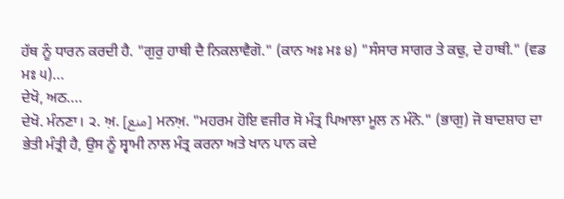ਹੱਥ ਨੂੰ ਧਾਰਨ ਕਰਦੀ ਹੈ. "ਗੁਰੁ ਹਾਥੀ ਦੈ ਨਿਕਲਾਵੈਗੋ." (ਕਾਨ ਅਃ ਮਃ ੪) "ਸੰਸਾਰ ਸਾਗਰ ਤੇ ਕਢੁ, ਦੇ ਹਾਥੀ." (ਵਡ ਮਃ ੫)...
ਦੇਖੋ, ਅਠ....
ਦੇਖੋ. ਮੰਨਣਾ। ੨. ਅ਼. [منع] ਮਨਅ਼. "ਮਹਰਮ ਹੋਇ ਵਜੀਰ ਸੋ ਮੰਤ੍ਰ ਪਿਆਲਾ ਮੂਲ ਨ ਮੰਨੋ." (ਭਾਗੁ) ਜੋ ਬਾਦਸ਼ਾਹ ਦਾ ਭੇਤੀ ਮੰਤ੍ਰੀ ਹੈ, ਉਸ ਨੂੰ ਸ੍ਵਾਮੀ ਨਾਲ ਮੰਤ੍ਰ ਕਰਨਾ ਅਤੇ ਖਾਨ ਪਾਨ ਕਦੇ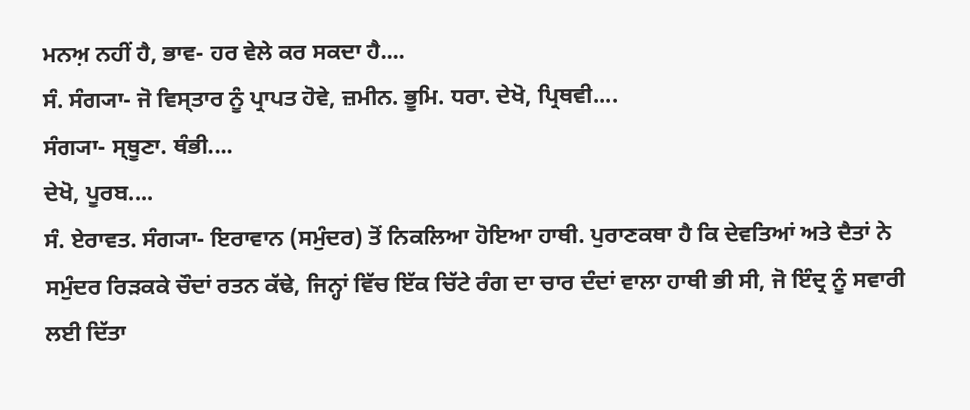ਮਨਅ਼ ਨਹੀਂ ਹੈ, ਭਾਵ- ਹਰ ਵੇਲੇ ਕਰ ਸਕਦਾ ਹੈ....
ਸੰ. ਸੰਗ੍ਯਾ- ਜੋ ਵਿਸ੍ਤਾਰ ਨੂੰ ਪ੍ਰਾਪਤ ਹੋਵੇ, ਜ਼ਮੀਨ. ਭੂਮਿ. ਧਰਾ. ਦੇਖੋ, ਪ੍ਰਿਥਵੀ....
ਸੰਗ੍ਯਾ- ਸ੍ਥੂਣਾ. ਥੰਭੀ....
ਦੇਖੋ, ਪੂਰਬ....
ਸੰ. ਏਰਾਵਤ. ਸੰਗ੍ਯਾ- ਇਰਾਵਾਨ (ਸਮੁੰਦਰ) ਤੋਂ ਨਿਕਲਿਆ ਹੋਇਆ ਹਾਥੀ. ਪੁਰਾਣਕਥਾ ਹੈ ਕਿ ਦੇਵਤਿਆਂ ਅਤੇ ਦੈਤਾਂ ਨੇ ਸਮੁੰਦਰ ਰਿੜਕਕੇ ਚੌਦਾਂ ਰਤਨ ਕੱਢੇ, ਜਿਨ੍ਹਾਂ ਵਿੱਚ ਇੱਕ ਚਿੱਟੇ ਰੰਗ ਦਾ ਚਾਰ ਦੰਦਾਂ ਵਾਲਾ ਹਾਥੀ ਭੀ ਸੀ, ਜੋ ਇੰਦ੍ਰ ਨੂੰ ਸਵਾਰੀ ਲਈ ਦਿੱਤਾ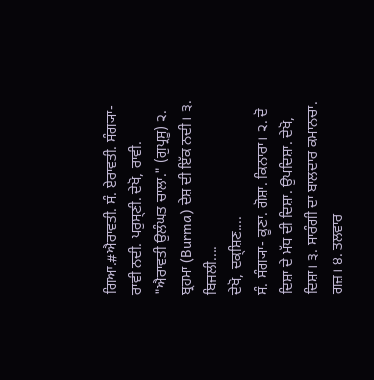ਗਿਆ.#ਐਰਾਵਤੀ. ਸੰ. ਏਰਾਵਤੀ. ਸੰਗ੍ਯਾ- ਰਾਵੀ ਨਦੀ. ਪਰੁਸ੍ਣੀ. ਦੇਖੋ, ਰਾਵੀ. "ਐਰਾਵਤੀ ਉਲੰਘਤ ਚਾਲਾ." (ਗੁਪ੍ਰਸੂ) ੨. ਬ੍ਰਹਮਾ (Burma) ਦੇਸ਼ ਦੀ ਇੱਕ ਨਦੀ। ੩. ਬਿਜਲੀ....
ਦੇਖੋ, ਦਕ੍ਸ਼ਿਣ....
ਸੰ. ਸੰਗ੍ਯਾ- ਕੂਣਾ. ਗੋਸ਼ਾ. ਕਿਨਾਰਾ। ੨. ਦੋ ਦਿਸ਼ਾ ਦੇ ਮੱਧ ਦੀ ਦਿਸ਼ਾ. ਉਪਦਿਸ਼ਾ. ਦੇਖੋ, ਦਿਸ਼ਾ। ੩. ਸਾਰੰਗੀ ਦਾ ਬਾਲਦਾਰ ਕਮਾਨਚਾ. ਗਜ਼। ੪. ਤਲਵਾਰ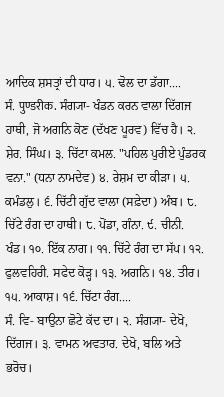ਆਦਿਕ ਸ਼ਸਤ੍ਰਾਂ ਦੀ ਧਾਰ। ੫. ਢੋਲ ਦਾ ਡੱਗਾ....
ਸੰ. पुण्डरीक. ਸੰਗ੍ਯਾ- ਖੰਡਨ ਕਰਨ ਵਾਲਾ ਦਿੱਗਜ ਹਾਥੀ, ਜੋ ਅਗਨਿ ਕੋਣ (ਦੱਖਣ ਪੂਰਵ) ਵਿੱਚ ਹੈ। ੨. ਸ਼ੇਰ. ਸਿੰਘ। ੩. ਚਿੱਟਾ ਕਮਲ. "ਪਹਿਲ ਪੁਰੀਏ ਪੁੰਡਰਕ ਵਨਾ." (ਧਨਾ ਨਾਮਦੇਵ) ੪. ਰੇਸ਼ਮ ਦਾ ਕੀੜਾ। ੫. ਕਮੰਡਲੁ। ੬. ਚਿੱਟੀ ਗੁੱਦ ਵਾਲਾ (ਸਫ਼ੇਦਾ) ਅੰਬ। ੮. ਚਿੱਟੇ ਰੰਗ ਦਾ ਹਾਥੀ। ੮. ਪੋਂਡਾ, ਗੰਨਾ. ੯. ਚੀਨੀ. ਖੰਡ। ੧੦. ਇੱਕ ਨਾਗ। ੧੧. ਚਿੱਟੇ ਰੰਗ ਦਾ ਸੱਪ। ੧੨. ਫੁਲਵਹਿਰੀ. ਸਫੇਦ ਕੋੜ੍ਹ। ੧੩. ਅਗਨਿ। ੧੪. ਤੀਰ। ੧੫. ਆਕਾਸ਼। ੧੬. ਚਿੱਟਾ ਰੰਗ....
ਸੰ. ਵਿ- ਬਾਉਨਾ ਛੋਟੇ ਕੱਦ ਦਾ। ੨. ਸੰਗ੍ਯਾ- ਦੇਖੋ, ਦਿੱਗਜ। ੩. ਵਾਮਨ ਅਵਤਾਰ. ਦੇਖੋ, ਬਲਿ ਅਤੇ ਭਰੋਚ।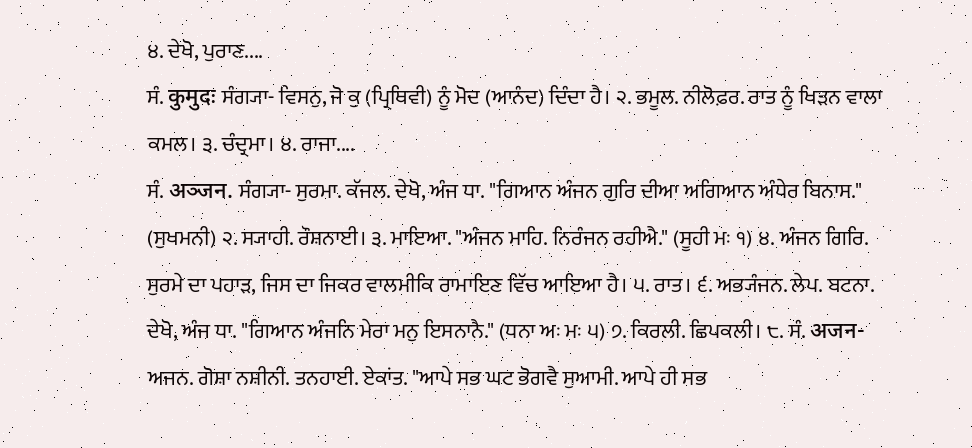੪. ਦੇਖੋ, ਪੁਰਾਣ....
ਸੰ. कुमुदः ਸੰਗ੍ਯਾ- ਵਿਸਨੁ, ਜੋ ਕੁ (ਪ੍ਰਿਥਿਵੀ) ਨੂੰ ਮੋਦ (ਆਨੰਦ) ਦਿੰਦਾ ਹੈ। ੨. ਭਮੂਲ. ਨੀਲੋਫ਼ਰ. ਰਾਤ ਨੂੰ ਖਿੜਨ ਵਾਲਾ ਕਮਲ। ੩. ਚੰਦ੍ਰਮਾ। ੪. ਰਾਜਾ....
ਸੰ. अञ्जन. ਸੰਗ੍ਯਾ- ਸੁਰਮਾ. ਕੱਜਲ. ਦੇਖੋ, ਅੰਜ ਧਾ. "ਗਿਆਨ ਅੰਜਨ ਗੁਰਿ ਦੀਆ ਅਗਿਆਨ ਅੰਧੇਰ ਬਿਨਾਸ." (ਸੁਖਮਨੀ) ੨. ਸ੍ਯਾਹੀ. ਰੌਸ਼ਨਾਈ। ੩. ਮਾਇਆ. "ਅੰਜਨ ਮਾਹਿ. ਨਿਰੰਜਨ ਰਹੀਐ." (ਸੂਹੀ ਮਃ ੧) ੪. ਅੰਜਨ ਗਿਰਿ. ਸੁਰਮੇ ਦਾ ਪਹਾੜ, ਜਿਸ ਦਾ ਜਿਕਰ ਵਾਲਮੀਕਿ ਰਾਮਾਇਣ ਵਿੱਚ ਆਇਆ ਹੈ। ੫. ਰਾਤ। ੬. ਅਭ੍ਯੰਜਨ. ਲੇਪ. ਬਟਨਾ. ਦੇਖੋ, ਅੰਜ ਧਾ. "ਗਿਆਨ ਅੰਜਨਿ ਮੇਰਾ ਮਨੁ ਇਸਨਾਨੈ." (ਧਨਾ ਅਃ ਮਃ ੫) ੭. ਕਿਰਲੀ. ਛਿਪਕਲੀ। ੮. ਸੰ. अजन- ਅਜਨ. ਗੋਸ਼ਾ ਨਸ਼ੀਨੀ. ਤਨਹਾਈ. ਏਕਾਂਤ. "ਆਪੇ ਸਭ ਘਟ ਭੋਗਵੈ ਸੁਆਮੀ. ਆਪੇ ਹੀ ਸਭ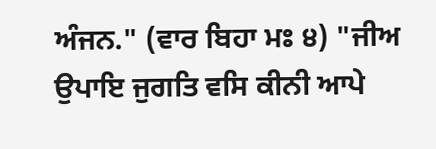ਅੰਜਨ." (ਵਾਰ ਬਿਹਾ ਮਃ ੪) "ਜੀਅ ਉਪਾਇ ਜੁਗਤਿ ਵਸਿ ਕੀਨੀ ਆਪੇ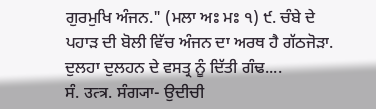ਗੁਰਮੁਖਿ ਅੰਜਨ." (ਮਲਾ ਅਃ ਮਃ ੧) ੯. ਚੰਬੇ ਦੇ ਪਹਾੜ ਦੀ ਬੋਲੀ ਵਿੱਚ ਅੰਜਨ ਦਾ ਅਰਥ ਹੈ ਗੱਠਜੋੜਾ. ਦੁਲਹਾ ਦੁਲਹਨ ਦੇ ਵਸਤ੍ਰ ਨੂੰ ਦਿੱਤੀ ਗੰਢ....
ਸੰ. उत्त्र. ਸੰਗ੍ਯਾ- ਉਦੀਚੀ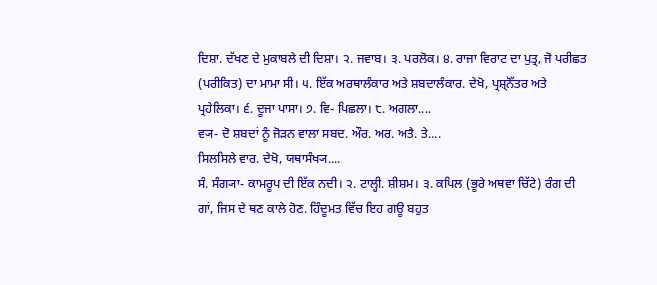ਦਿਸ਼ਾ. ਦੱਖਣ ਦੇ ਮੁਕਾਬਲੇ ਦੀ ਦਿਸ਼ਾ। ੨. ਜਵਾਬ। ੩. ਪਰਲੋਕ। ੪. ਰਾਜਾ ਵਿਰਾਟ ਦਾ ਪੁਤ੍ਰ, ਜੋ ਪਰੀਛਤ (ਪਰੀਕਿਤ) ਦਾ ਮਾਮਾ ਸੀ। ੫. ਇੱਕ ਅਰਥਾਲੰਕਾਰ ਅਤੇ ਸ਼ਬਦਾਲੰਕਾਰ. ਦੇਖੋ, ਪ੍ਰਸ਼੍ਨੋੱਤਰ ਅਤੇ ਪ੍ਰਹੇਲਿਕਾ। ੬. ਦੂਜਾ ਪਾਸਾ। ੭. ਵਿ- ਪਿਛਲਾ। ੮. ਅਗਲਾ....
ਵ੍ਯ- ਦੋ ਸ਼ਬਦਾਂ ਨੂੰ ਜੋੜਨ ਵਾਲਾ ਸਬਦ. ਔਰ. ਅਰ. ਅਤੈ. ਤੇ....
ਸਿਲਸਿਲੇ ਵਾਰ. ਦੇਖੋ, ਯਥਾਸੰਖ੍ਯ....
ਸੰ. ਸੰਗ੍ਯਾ- ਕਾਮਰੂਪ ਦੀ ਇੱਕ ਨਦੀ। ੨. ਟਾਲ੍ਹੀ. ਸ਼ੀਸ਼ਮ। ੩. ਕਪਿਲ (ਭੂਰੇ ਅਥਵਾ ਚਿੱਟੇ) ਰੰਗ ਦੀ ਗਾਂ, ਜਿਸ ਦੇ ਥਣ ਕਾਲੇ ਹੋਣ. ਹਿੰਦੂਮਤ ਵਿੱਚ ਇਹ ਗਊ ਬਹੁਤ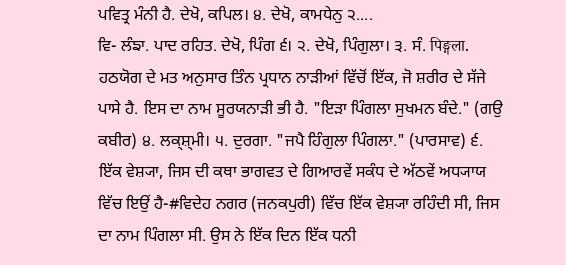ਪਵਿਤ੍ਰ ਮੰਨੀ ਹੈ. ਦੇਖੋ, ਕਪਿਲ। ੪. ਦੇਖੋ, ਕਾਮਧੇਨੁ ੨....
ਵਿ- ਲੰਙਾ. ਪਾਦ ਰਹਿਤ. ਦੇਖੋ, ਪਿੰਗ ੬। ੨. ਦੇਖੋ, ਪਿੰਗੁਲਾ। ੩. ਸੰ. पिङ्गला. ਹਠਯੋਗ ਦੇ ਮਤ ਅਨੁਸਾਰ ਤਿੰਨ ਪ੍ਰਧਾਨ ਨਾੜੀਆਂ ਵਿੱਚੋਂ ਇੱਕ, ਜੋ ਸ਼ਰੀਰ ਦੇ ਸੱਜੇ ਪਾਸੇ ਹੈ. ਇਸ ਦਾ ਨਾਮ ਸੂਰਯਨਾੜੀ ਭੀ ਹੈ. "ਇੜਾ ਪਿੰਗਲਾ ਸੁਖਮਨ ਬੰਦੇ." (ਗਉ ਕਬੀਰ) ੪. ਲਕ੍ਸ਼੍ਮੀ। ੫. ਦੁਰਗਾ. "ਜਪੈ ਹਿੰਗੁਲਾ ਪਿੰਗਲਾ." (ਪਾਰਸਾਵ) ੬. ਇੱਕ ਵੇਸ਼੍ਯਾ, ਜਿਸ ਦੀ ਕਥਾ ਭਾਗਵਤ ਦੇ ਗਿਆਰਵੇਂ ਸਕੰਧ ਦੇ ਅੱਠਵੇਂ ਅਧ੍ਯਾਯ ਵਿੱਚ ਇਉਂ ਹੈ-#ਵਿਦੇਹ ਨਗਰ (ਜਨਕਪੁਰੀ) ਵਿੱਚ ਇੱਕ ਵੇਸ਼੍ਯਾ ਰਹਿੰਦੀ ਸੀ, ਜਿਸ ਦਾ ਨਾਮ ਪਿੰਗਲਾ ਸੀ. ਉਸ ਨੇ ਇੱਕ ਦਿਨ ਇੱਕ ਧਨੀ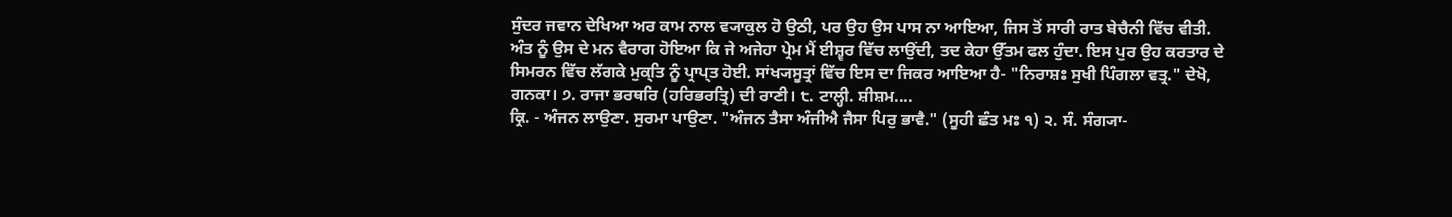ਸੁੰਦਰ ਜਵਾਨ ਦੇਖਿਆ ਅਰ ਕਾਮ ਨਾਲ ਵ੍ਯਾਕੁਲ ਹੋ ਉਠੀ, ਪਰ ਉਹ ਉਸ ਪਾਸ ਨਾ ਆਇਆ, ਜਿਸ ਤੋਂ ਸਾਰੀ ਰਾਤ ਬੇਚੈਨੀ ਵਿੱਚ ਵੀਤੀ. ਅੰਤ ਨੂੰ ਉਸ ਦੇ ਮਨ ਵੈਰਾਗ ਹੋਇਆ ਕਿ ਜੇ ਅਜੇਹਾ ਪ੍ਰੇਮ ਮੈਂ ਈਸ਼੍ਵਰ ਵਿੱਚ ਲਾਉਂਦੀ, ਤਦ ਕੇਹਾ ਉੱਤਮ ਫਲ ਹੁੰਦਾ. ਇਸ ਪੁਰ ਉਹ ਕਰਤਾਰ ਦੇ ਸਿਮਰਨ ਵਿੱਚ ਲੱਗਕੇ ਮੁਕ੍ਤਿ ਨੂੰ ਪ੍ਰਾਪ੍ਤ ਹੋਈ. ਸਾਂਖ੍ਯਸੂਤ੍ਰਾਂ ਵਿੱਚ ਇਸ ਦਾ ਜਿਕਰ ਆਇਆ ਹੈ- "ਨਿਰਾਸ਼ਃ ਸੁਖੀ ਪਿੰਗਲਾ ਵਤ੍ਰ." ਦੇਖੋ, ਗਨਕਾ। ੭. ਰਾਜਾ ਭਰਥਰਿ (ਹਰਿਭਰਤ੍ਰਿ) ਦੀ ਰਾਣੀ। ੮. ਟਾਲ੍ਹੀ. ਸ਼ੀਸ਼ਮ....
ਕ੍ਰਿ. - ਅੰਜਨ ਲਾਉਣਾ. ਸੁਰਮਾ ਪਾਉਣਾ. "ਅੰਜਨ ਤੈਸਾ ਅੰਜੀਐ ਜੈਸਾ ਪਿਰੁ ਭਾਵੈ." (ਸੂਹੀ ਛੰਤ ਮਃ ੧) ੨. ਸੰ. ਸੰਗ੍ਯਾ-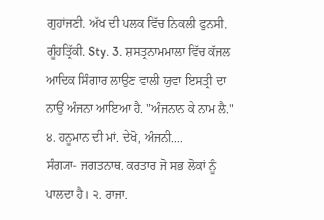ਗੁਹਾਂਜਣੀ. ਅੱਖ ਦੀ ਪਲਕ ਵਿੱਚ ਨਿਕਲੀ ਫੁਨਸੀ. ਗੂੰਹਤ੍ਰਿੱਕੀ. Sty. 3. ਸ਼ਸਤ੍ਰਨਾਮਮਾਲਾ ਵਿੱਚ ਕੱਜਲ ਆਦਿਕ ਸਿੰਗਾਰ ਲਾਉਣ ਵਾਲੀ ਯੁਵਾ ਇਸਤ੍ਰੀ ਦਾ ਨਾਉਂ ਅੰਜਨਾ ਆਇਆ ਹੈ. "ਅੰਜਨਾਨ ਕੇ ਨਾਮ ਲੈ." ੪. ਹਨੂਮਾਨ ਦੀ ਮਾਂ. ਦੇਖੋ, ਅੰਜਨੀ....
ਸੰਗ੍ਯਾ- ਜਗਤਨਾਥ. ਕਰਤਾਰ ਜੋ ਸਭ ਲੋਕਾਂ ਨੂੰ ਪਾਲਦਾ ਹੈ। ੨. ਰਾਜਾ.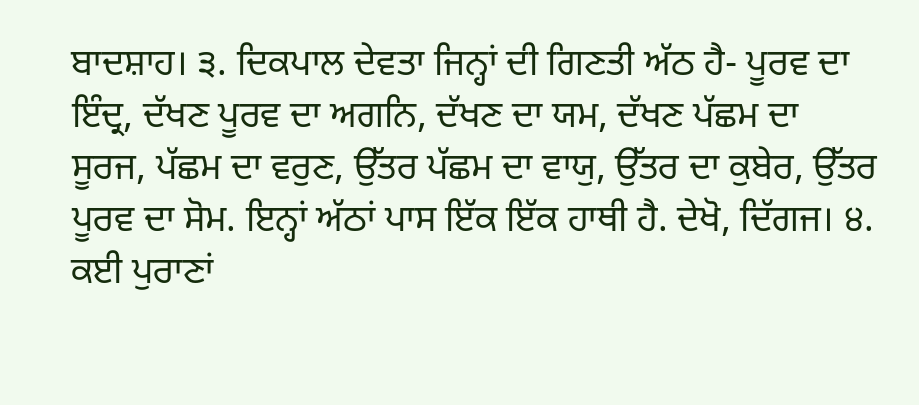ਬਾਦਸ਼ਾਹ। ੩. ਦਿਕਪਾਲ ਦੇਵਤਾ ਜਿਨ੍ਹਾਂ ਦੀ ਗਿਣਤੀ ਅੱਠ ਹੈ- ਪੂਰਵ ਦਾ ਇੰਦ੍ਰ, ਦੱਖਣ ਪੂਰਵ ਦਾ ਅਗਨਿ, ਦੱਖਣ ਦਾ ਯਮ, ਦੱਖਣ ਪੱਛਮ ਦਾ ਸੂਰਜ, ਪੱਛਮ ਦਾ ਵਰੁਣ, ਉੱਤਰ ਪੱਛਮ ਦਾ ਵਾਯੁ, ਉੱਤਰ ਦਾ ਕੁਬੇਰ, ਉੱਤਰ ਪੂਰਵ ਦਾ ਸੋਮ. ਇਨ੍ਹਾਂ ਅੱਠਾਂ ਪਾਸ ਇੱਕ ਇੱਕ ਹਾਥੀ ਹੈ. ਦੇਖੋ, ਦਿੱਗਜ। ੪. ਕਈ ਪੁਰਾਣਾਂ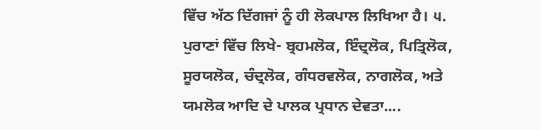ਵਿੱਚ ਅੱਠ ਦਿੱਗਜਾਂ ਨੂੰ ਹੀ ਲੋਕਪਾਲ ਲਿਖਿਆ ਹੈ। ੫. ਪੁਰਾਣਾਂ ਵਿੱਚ ਲਿਖੇ- ਬ੍ਰਹਮਲੋਕ, ਇੰਦ੍ਰਲੋਕ, ਪਿਤ੍ਰਿਲੋਕ, ਸੂਰਯਲੋਕ, ਚੰਦ੍ਰਲੋਕ, ਗੰਧਰਵਲੋਕ, ਨਾਗਲੋਕ, ਅਤੇ ਯਮਲੋਕ ਆਦਿ ਦੇ ਪਾਲਕ ਪ੍ਰਧਾਨ ਦੇਵਤਾ....